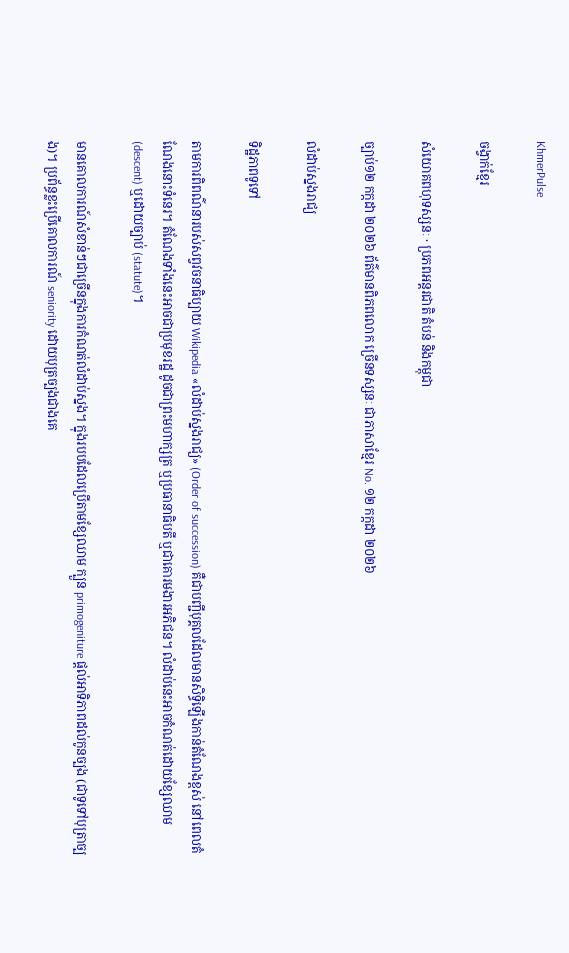KhmerPulse

ចង្វាក់ខ្មែរ

សំយោគពហុទស្សនៈ · ប្រភពអន្តរជាតិ តំបន់ និងកម្ពុជា

ច្បាប់១២ កក្កដា ២០២៦ ព័ត៌មានពិភពលោក ច្រើនទស្សនៈ ជាភាសាខ្មែរ No. ១២ កក្កដា ២០២៦

លំដាប់ស្នងរាជ្យ

ទិដ្ឋភាពទូទៅ

តាមការពិពណ៌នារបស់សព្វវចនាធិប្បាយ Wikipedia «លំដាប់ស្នងរាជ្យ» (Order of succession) គឺជាបញ្ជីបុគ្គលដែលមានសិទ្ធិឡើងកាន់តំណែងខ្ពស់ នៅពេលតំណែងនោះទំនេរ។ តំណែងទាំងនេះអាចជាប្រមុខរដ្ឋ ដូចជាព្រះមហាក្សត្រ ឬប្រធានាធិបតី ឬជាគោរមងារអភិជន។ លំដាប់នេះអាចកំណត់ដោយខ្សែឈាម (descent) ឬដោយច្បាប់ (statute)។

មានគោលការណ៍សំខាន់ៗជាច្រើនក្នុងការកំណត់លំដាប់ស្នង។ ក្នុងរបបដែលប្រើតាមខ្សែឈាម ក្បួន primogeniture ផ្ដល់អាទិភាពដល់កូនច្បង (ជាទូទៅបុត្រាច្បង)។ ប្រព័ន្ធខ្លះប្រើគោលការណ៍ seniority ដោយបុត្រច្បងជាងគេ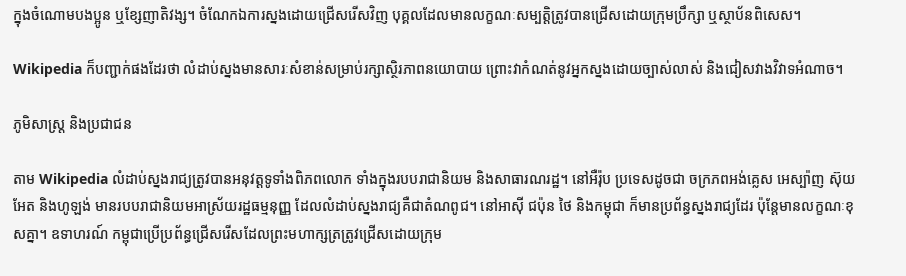ក្នុងចំណោមបងប្អូន ឬខ្សែញាតិវង្ស។ ចំណែកឯការស្នងដោយជ្រើសរើសវិញ បុគ្គលដែលមានលក្ខណៈសម្បត្តិត្រូវបានជ្រើសដោយក្រុមប្រឹក្សា ឬស្ថាប័នពិសេស។

Wikipedia ក៏បញ្ជាក់ផងដែរថា លំដាប់ស្នងមានសារៈសំខាន់សម្រាប់រក្សាស្ថិរភាពនយោបាយ ព្រោះវាកំណត់នូវអ្នកស្នងដោយច្បាស់លាស់ និងជៀសវាងវិវាទអំណាច។

ភូមិសាស្ត្រ និងប្រជាជន

តាម Wikipedia លំដាប់ស្នងរាជ្យត្រូវបានអនុវត្តទូទាំងពិភពលោក ទាំងក្នុងរបបរាជានិយម និងសាធារណរដ្ឋ។ នៅអឺរ៉ុប ប្រទេសដូចជា ចក្រភពអង់គ្លេស អេស្ប៉ាញ ស៊ុយអែត និងហូឡង់ មានរបបរាជានិយមអាស្រ័យរដ្ឋធម្មនុញ្ញ ដែលលំដាប់ស្នងរាជ្យគឺជាតំណពូជ។ នៅអាស៊ី ជប៉ុន ថៃ និងកម្ពុជា ក៏មានប្រព័ន្ធស្នងរាជ្យដែរ ប៉ុន្តែមានលក្ខណៈខុសគ្នា។ ឧទាហរណ៍ កម្ពុជាប្រើប្រព័ន្ធជ្រើសរើសដែលព្រះមហាក្សត្រត្រូវជ្រើសដោយក្រុម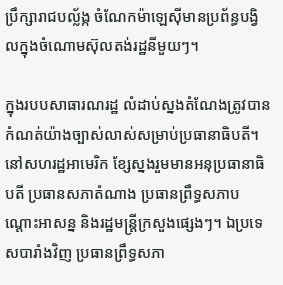ប្រឹក្សារាជបល្ល័ង្ក ចំណែកម៉ាឡេស៊ីមានប្រព័ន្ធបង្វិលក្នុងចំណោមស៊ុលតង់រដ្ឋនីមួយៗ។

ក្នុងរបបសាធារណរដ្ឋ លំដាប់ស្នងតំណែងត្រូវបានកំណត់យ៉ាងច្បាស់លាស់សម្រាប់ប្រធានាធិបតី។ នៅសហរដ្ឋអាមេរិក ខ្សែស្នងរួមមានអនុប្រធានាធិបតី ប្រធានសភាតំណាង ប្រធានព្រឹទ្ធសភាបណ្ដោះអាសន្ន និងរដ្ឋមន្ត្រីក្រសួងផ្សេងៗ។ ឯប្រទេសបារាំងវិញ ប្រធានព្រឹទ្ធសភា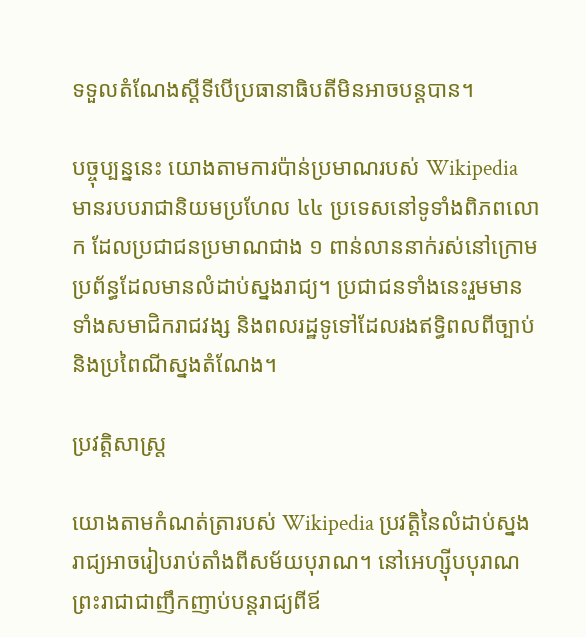ទទួលតំណែងស្ដីទីបើប្រធានាធិបតីមិនអាចបន្តបាន។

បច្ចុប្បន្ននេះ យោងតាមការប៉ាន់ប្រមាណរបស់ Wikipedia មានរបបរាជានិយមប្រហែល ៤៤ ប្រទេសនៅទូទាំងពិភពលោក ដែលប្រជាជនប្រមាណជាង ១ ពាន់លាននាក់រស់នៅក្រោមប្រព័ន្ធដែលមានលំដាប់ស្នងរាជ្យ។ ប្រជាជនទាំងនេះរួមមានទាំងសមាជិករាជវង្ស និងពលរដ្ឋទូទៅដែលរងឥទ្ធិពលពីច្បាប់និងប្រពៃណីស្នងតំណែង។

ប្រវត្តិសាស្ត្រ

យោងតាមកំណត់ត្រារបស់ Wikipedia ប្រវត្តិនៃលំដាប់ស្នងរាជ្យអាចរៀបរាប់តាំងពីសម័យបុរាណ។ នៅអេហ្ស៊ីបបុរាណ ព្រះរាជាជាញឹកញាប់បន្តរាជ្យពីឪ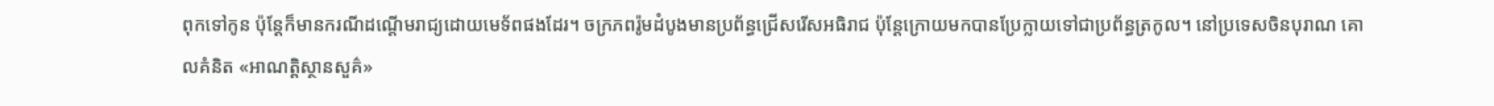ពុកទៅកូន ប៉ុន្តែក៏មានករណីដណ្តើមរាជ្យដោយមេទ័ពផងដែរ។ ចក្រភពរ៉ូមដំបូងមានប្រព័ន្ធជ្រើសរើសអធិរាជ ប៉ុន្តែក្រោយមកបានប្រែក្លាយទៅជាប្រព័ន្ធត្រកូល។ នៅប្រទេសចិនបុរាណ គោលគំនិត «អាណត្តិស្ថានសួគ៌»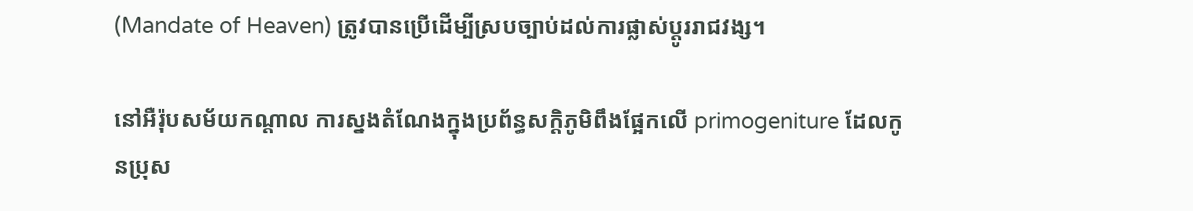(Mandate of Heaven) ត្រូវបានប្រើដើម្បីស្របច្បាប់ដល់ការផ្លាស់ប្តូររាជវង្ស។

នៅអឺរ៉ុបសម័យកណ្តាល ការស្នងតំណែងក្នុងប្រព័ន្ធសក្ដិភូមិពឹងផ្អែកលើ primogeniture ដែលកូនប្រុស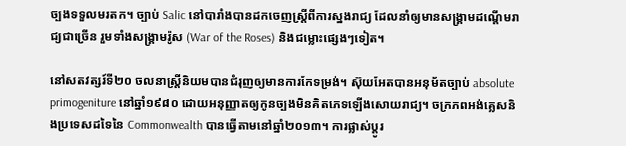ច្បងទទួលមរតក។ ច្បាប់ Salic នៅបារាំងបានដកចេញស្ត្រីពីការស្នងរាជ្យ ដែលនាំឲ្យមានសង្គ្រាមដណ្តើមរាជ្យជាច្រើន រួមទាំងសង្គ្រាមរ៉ូស (War of the Roses) និងជម្លោះផ្សេងៗទៀត។

នៅសតវត្សរ៍ទី២០ ចលនាស្ត្រីនិយមបានជំរុញឲ្យមានការកែទម្រង់។ ស៊ុយអែតបានអនុម័តច្បាប់ absolute primogeniture នៅឆ្នាំ១៩៨០ ដោយអនុញ្ញាតឲ្យកូនច្បងមិនគិតភេទឡើងសោយរាជ្យ។ ចក្រភពអង់គ្លេសនិងប្រទេសដទៃនៃ Commonwealth បានធ្វើតាមនៅឆ្នាំ២០១៣។ ការផ្លាស់ប្តូរ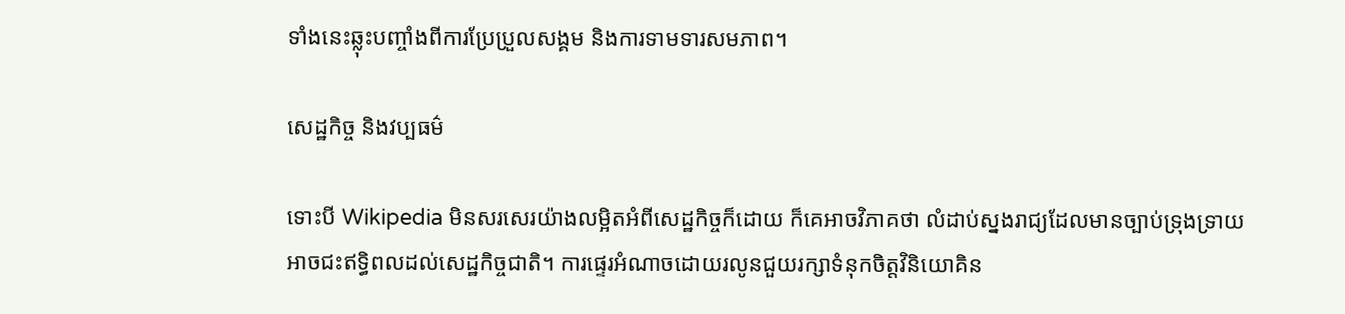ទាំងនេះឆ្លុះបញ្ចាំងពីការប្រែប្រួលសង្គម និងការទាមទារសមភាព។

សេដ្ឋកិច្ច និងវប្បធម៌

ទោះបី Wikipedia មិនសរសេរយ៉ាងលម្អិតអំពីសេដ្ឋកិច្ចក៏ដោយ ក៏គេអាចវិភាគថា លំដាប់ស្នងរាជ្យដែលមានច្បាប់ទ្រុងទ្រាយអាចជះឥទ្ធិពលដល់សេដ្ឋកិច្ចជាតិ។ ការផ្ទេរអំណាចដោយរលូនជួយរក្សាទំនុកចិត្តវិនិយោគិន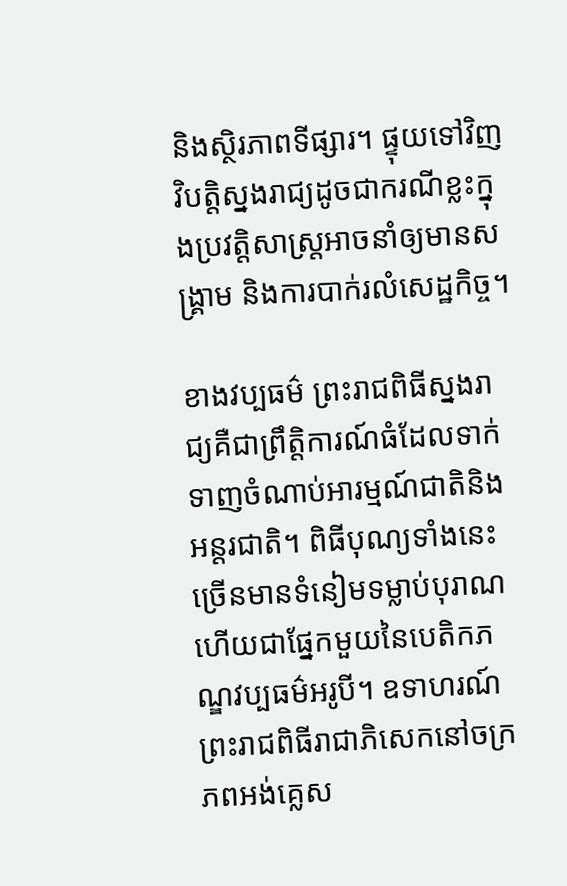និងស្ថិរភាពទីផ្សារ។ ផ្ទុយទៅវិញ វិបត្តិស្នងរាជ្យដូចជាករណីខ្លះក្នុងប្រវត្តិសាស្ត្រអាចនាំឲ្យមានសង្គ្រាម និងការបាក់រលំសេដ្ឋកិច្ច។

ខាងវប្បធម៌ ព្រះរាជពិធីស្នងរាជ្យគឺជាព្រឹត្តិការណ៍ធំដែលទាក់ទាញចំណាប់អារម្មណ៍ជាតិនិងអន្តរជាតិ។ ពិធីបុណ្យទាំងនេះច្រើនមានទំនៀមទម្លាប់បុរាណ ហើយជាផ្នែកមួយនៃបេតិកភណ្ឌវប្បធម៌អរូបី។ ឧទាហរណ៍ ព្រះរាជពិធីរាជាភិសេកនៅចក្រភពអង់គ្លេស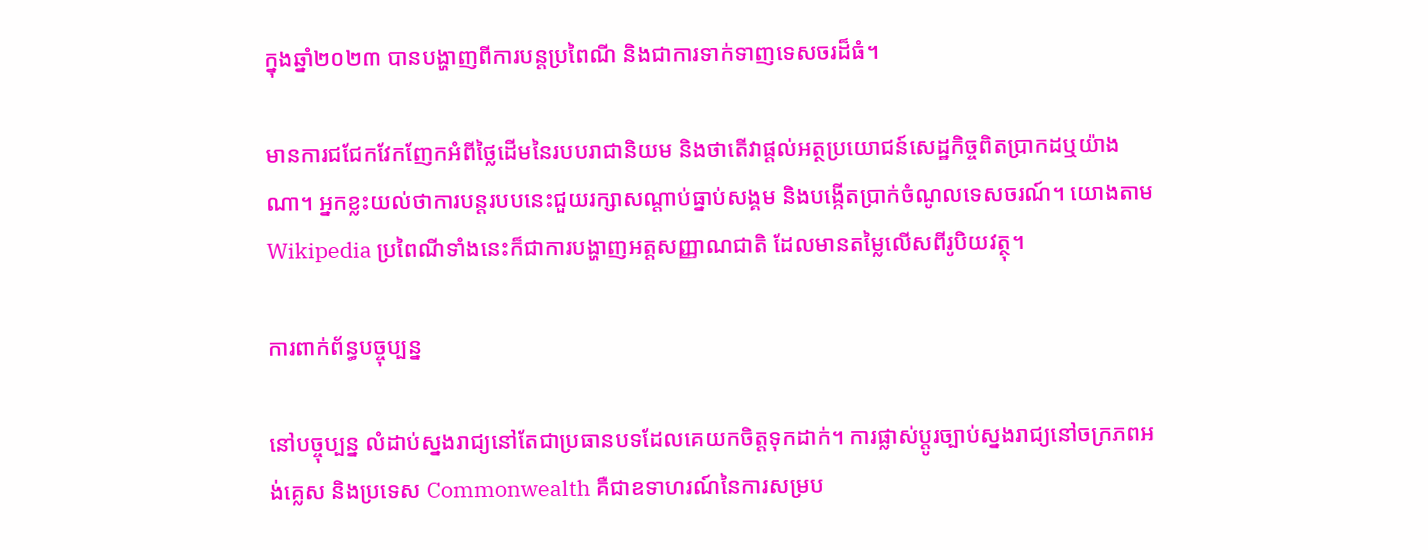ក្នុងឆ្នាំ២០២៣ បានបង្ហាញពីការបន្តប្រពៃណី និងជាការទាក់ទាញទេសចរដ៏ធំ។

មានការជជែកវែកញែកអំពីថ្លៃដើមនៃរបបរាជានិយម និងថាតើវាផ្តល់អត្ថប្រយោជន៍សេដ្ឋកិច្ចពិតប្រាកដឬយ៉ាងណា។ អ្នកខ្លះយល់ថាការបន្តរបបនេះជួយរក្សាសណ្តាប់ធ្នាប់សង្គម និងបង្កើតប្រាក់ចំណូលទេសចរណ៍។ យោងតាម Wikipedia ប្រពៃណីទាំងនេះក៏ជាការបង្ហាញអត្តសញ្ញាណជាតិ ដែលមានតម្លៃលើសពីរូបិយវត្ថុ។

ការពាក់ព័ន្ធបច្ចុប្បន្ន

នៅបច្ចុប្បន្ន លំដាប់ស្នងរាជ្យនៅតែជាប្រធានបទដែលគេយកចិត្តទុកដាក់។ ការផ្លាស់ប្តូរច្បាប់ស្នងរាជ្យនៅចក្រភពអង់គ្លេស និងប្រទេស Commonwealth គឺជាឧទាហរណ៍នៃការសម្រប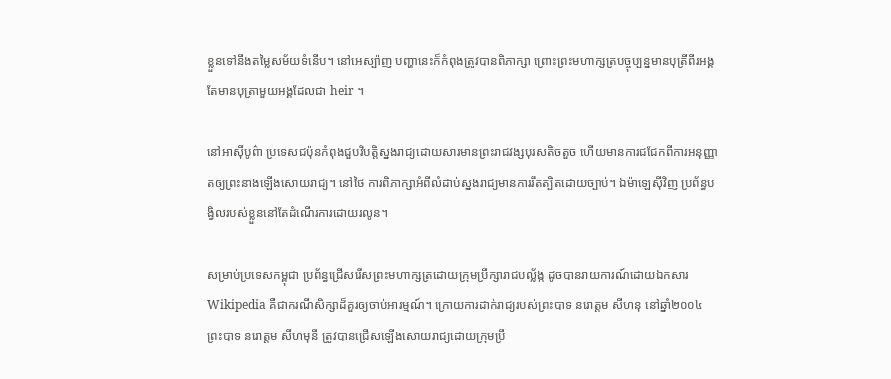ខ្លួនទៅនឹងតម្លៃសម័យទំនើប។ នៅអេស្ប៉ាញ បញ្ហានេះក៏កំពុងត្រូវបានពិភាក្សា ព្រោះព្រះមហាក្សត្របច្ចុប្បន្នមានបុត្រីពីរអង្គ តែមានបុត្រាមួយអង្គដែលជា heir ។

នៅអាស៊ីបូព៌ា ប្រទេសជប៉ុនកំពុងជួបវិបត្តិស្នងរាជ្យដោយសារមានព្រះរាជវង្សបុរសតិចតួច ហើយមានការជជែកពីការអនុញ្ញាតឲ្យព្រះនាងឡើងសោយរាជ្យ។ នៅថៃ ការពិភាក្សាអំពីលំដាប់ស្នងរាជ្យមានការរឹតត្បិតដោយច្បាប់។ ឯម៉ាឡេស៊ីវិញ ប្រព័ន្ធបង្វិលរបស់ខ្លួននៅតែដំណើរការដោយរលូន។

សម្រាប់ប្រទេសកម្ពុជា ប្រព័ន្ធជ្រើសរើសព្រះមហាក្សត្រដោយក្រុមប្រឹក្សារាជបល្ល័ង្ក ដូចបានរាយការណ៍ដោយឯកសារ Wikipedia គឺជាករណីសិក្សាដ៏គួរឲ្យចាប់អារម្មណ៍។ ក្រោយការដាក់រាជ្យរបស់ព្រះបាទ នរោត្តម សីហនុ នៅឆ្នាំ២០០៤ ព្រះបាទ នរោត្តម សីហមុនី ត្រូវបានជ្រើសឡើងសោយរាជ្យដោយក្រុមប្រឹ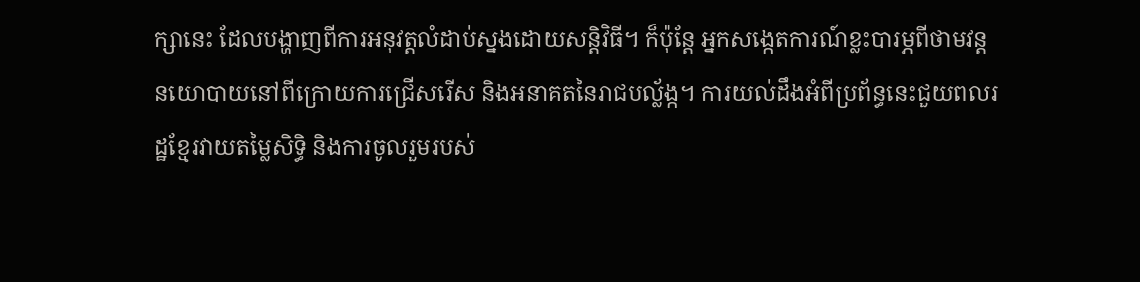ក្សានេះ ដែលបង្ហាញពីការអនុវត្តលំដាប់ស្នងដោយសន្តិវិធី។ ក៏ប៉ុន្តែ អ្នកសង្កេតការណ៍ខ្លះបារម្ភពីថាមវន្តនយោបាយនៅពីក្រោយការជ្រើសរើស និងអនាគតនៃរាជបល្ល័ង្ក។ ការយល់ដឹងអំពីប្រព័ន្ធនេះជួយពលរដ្ឋខ្មែរវាយតម្លៃសិទ្ធិ និងការចូលរួមរបស់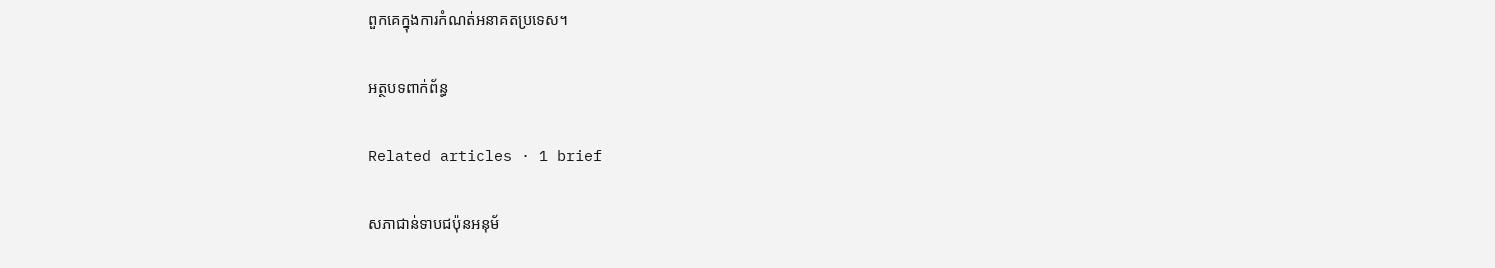ពួកគេក្នុងការកំណត់អនាគតប្រទេស។

អត្ថបទពាក់ព័ន្ធ

Related articles · 1 brief

សភាជាន់ទាបជប៉ុនអនុម័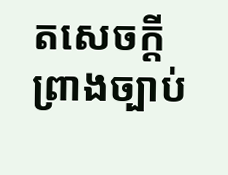តសេចក្តីព្រាងច្បាប់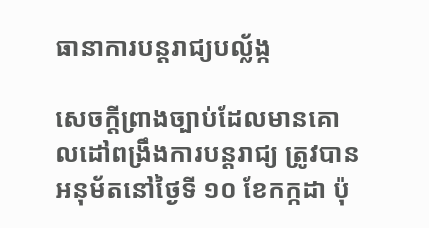ធានាការបន្តរាជ្យបល្ល័ង្ក

សេចក្តីព្រាងច្បាប់ដែលមានគោលដៅពង្រឹងការបន្តរាជ្យ ត្រូវបានអនុម័តនៅថ្ងៃទី ១០ ខែកក្កដា ប៉ុ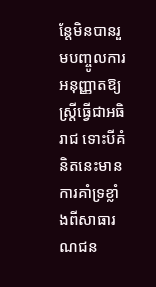ន្តែមិនបានរួមបញ្ចូលការអនុញ្ញាតឱ្យស្ត្រីធ្វើជាអធិរាជ ទោះបីគំនិតនេះមានការគាំទ្រខ្លាំងពីសាធារណជន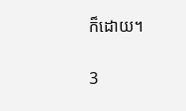ក៏ដោយ។

3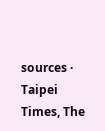sources · Taipei Times, The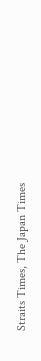Straits Times, The Japan Times